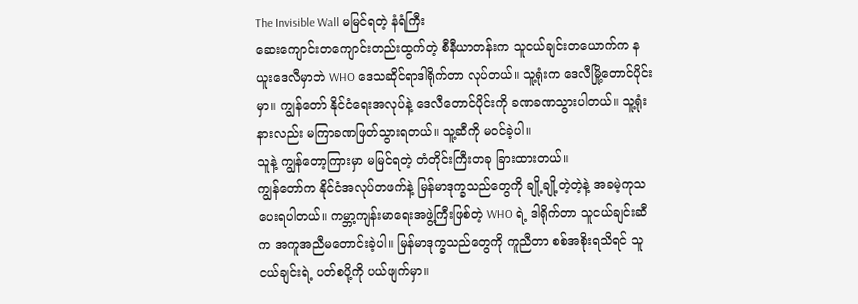The Invisible Wall မမြင်ရတဲ့ နံရံကြီး
ဆေးကျောင်းတကျောင်းတည်းထွက်တဲ့ စီနီယာတန်းက သူငယ်ချင်းတယောက်က နယူးဒေလီမှာဘဲ WHO ဒေသဆိုင်ရာဒါရိုက်တာ လုပ်တယ်။ သူ့ရုံးက ဒေလီမြို့တောင်ပိုင်းမှာ။ ကျွန်တော် နိုင်ငံရေးအလုပ်နဲ့ ဒေလီတောင်ပိုင်းကို ခဏခဏသွားပါတယ်။ သူ့ရုံးနားလည်း မကြာခဏဖြတ်သွားရတယ်။ သူ့ဆီကို မဝင်ခဲ့ပါ။
သူနဲ့ ကျွန်တော့ကြားမှာ မမြင်ရတဲ့ တံတိုင်းကြီးတခု ခြားထားတယ်။
ကျွန်တော်က နိုင်ငံအလုပ်တဖက်နဲ့ မြန်မာဒုက္ခသည်တွေကို ချို့ချို့တဲ့တဲ့နဲ့ အခမဲ့ကုသပေးရပါတယ်။ ကမ္ဘာ့ကျန်းမာရေးအဖွဲ့ကြီးဖြစ်တဲ့ WHO ရဲ့ ဒါရိုက်တာ သူငယ်ချင်းဆီက အကူအညီမတောင်းခဲ့ပါ။ မြန်မာဒုက္ခသည်တွေကို ကူညီတာ စစ်အစိုးရသိရင် သူငယ်ချင်းရဲ့ ပတ်စပို့ကို ပယ်ဖျက်မှာ။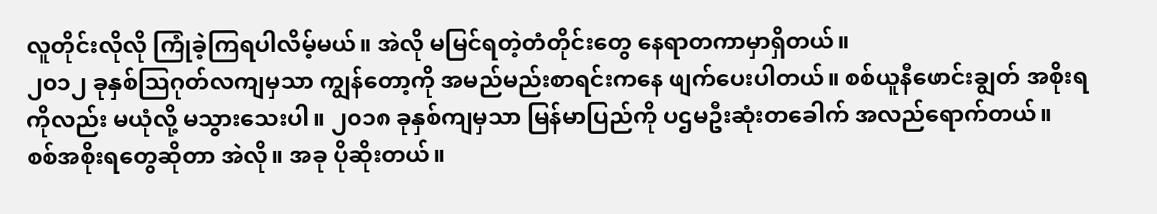လူတိုင်းလိုလို ကြုံခဲ့ကြရပါလိမ့်မယ်။ အဲလို မမြင်ရတဲ့တံတိုင်းတွေ နေရာတကာမှာရှိတယ်။
၂၀၁၂ ခုနှစ်သြဂုတ်လကျမှသာ ကျွန်တော့ကို အမည်မည်းစာရင်းကနေ ဖျက်ပေးပါတယ်။ စစ်ယူနီဖောင်းချွတ် အစိုးရကိုလည်း မယုံလို့ မသွားသေးပါ။ ၂၀၁၈ ခုနှစ်ကျမှသာ မြန်မာပြည်ကို ပဌမဦးဆုံးတခေါက် အလည်ရောက်တယ်။
စစ်အစိုးရတွေဆိုတာ အဲလို။ အခု ပိုဆိုးတယ်။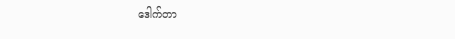ဒေါက်တာ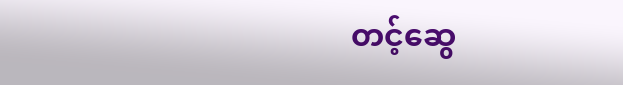တင့်ဆွေ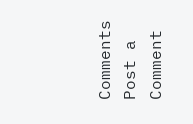Comments
Post a Comment